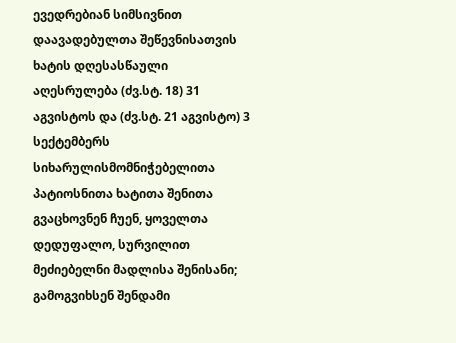ევედრებიან სიმსივნით დაავადებულთა შეწევნისათვის
ხატის დღესასწაული აღესრულება (ძვ.სტ. 18) 31 აგვისტოს და (ძვ.სტ. 21 აგვისტო) 3 სექტემბერს
სიხარულისმომნიჭებელითა პატიოსნითა ხატითა შენითა გვაცხოვნენ ჩუენ, ყოველთა დედუფალო, სურვილით მეძიებელნი მადლისა შენისანი; გამოგვიხსენ შენდამი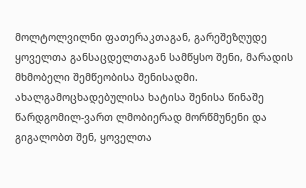მოლტოლვილნი ფათერაკთაგან, გარეშეზღუდე ყოველთა განსაცდელთაგან სამწყსო შენი, მარადის მხმობელი შემწეობისა შენისადმი.
ახალგამოცხადებულისა ხატისა შენისა წინაშე წარდგომილ-ვართ ლმობიერად მორწმუნენი და გიგალობთ შენ, ყოველთა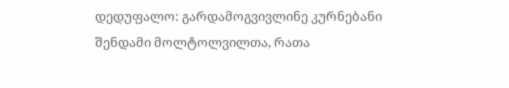დედუფალო: გარდამოგვივლინე კურნებანი შენდამი მოლტოლვილთა, რათა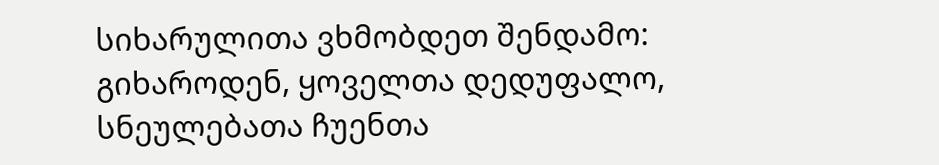სიხარულითა ვხმობდეთ შენდამო: გიხაროდენ, ყოველთა დედუფალო, სნეულებათა ჩუენთა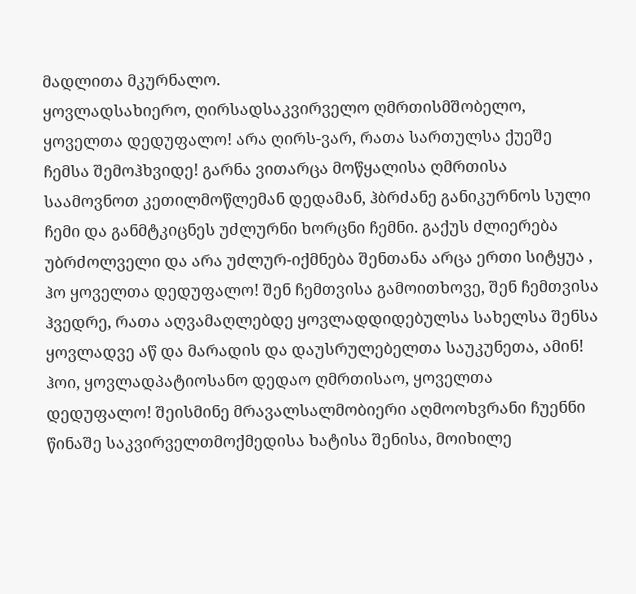მადლითა მკურნალო.
ყოვლადსახიერო, ღირსადსაკვირველო ღმრთისმშობელო, ყოველთა დედუფალო! არა ღირს-ვარ, რათა სართულსა ქუეშე ჩემსა შემოჰხვიდე! გარნა ვითარცა მოწყალისა ღმრთისა საამოვნოთ კეთილმოწლემან დედამან, ჰბრძანე განიკურნოს სული ჩემი და განმტკიცნეს უძლურნი ხორცნი ჩემნი. გაქუს ძლიერება უბრძოლველი და არა უძლურ-იქმნება შენთანა არცა ერთი სიტყუა , ჰო ყოველთა დედუფალო! შენ ჩემთვისა გამოითხოვე, შენ ჩემთვისა ჰვედრე, რათა აღვამაღლებდე ყოვლადდიდებულსა სახელსა შენსა ყოვლადვე აწ და მარადის და დაუსრულებელთა საუკუნეთა, ამინ!
ჰოი, ყოვლადპატიოსანო დედაო ღმრთისაო, ყოველთა დედუფალო! შეისმინე მრავალსალმობიერი აღმოოხვრანი ჩუენნი წინაშე საკვირველთმოქმედისა ხატისა შენისა, მოიხილე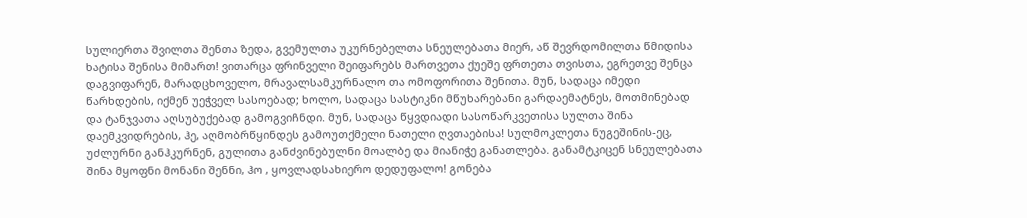სულიერთა შვილთა შენთა ზედა, გვემულთა უკურნებელთა სნეულებათა მიერ, აწ შევრდომილთა წმიდისა ხატისა შენისა მიმართ! ვითარცა ფრინველი შეიფარებს მართვეთა ქუეშე ფრთეთა თვისთა, ეგრეთვე შენცა დაგვიფარენ, მარადცხოველო, მრავალსამკურნალო თა ომოფორითა შენითა. მუნ, სადაცა იმედი წარხდების, იქმენ უეჭველ სასოებად; ხოლო, სადაცა სასტიკნი მწუხარებანი გარდაემატნეს, მოთმინებად და ტანჯვათა აღსუბუქებად გამოგვიჩნდი. მუნ, სადაცა წყვდიადი სასოწარკვეთისა სულთა შინა დაემკვიდრების, ჰე, აღმობრწყინდეს გამოუთქმელი ნათელი ღვთაებისა! სულმოკლეთა ნუგეშინის-ეც, უძლურნი განჰკურნენ, გულითა განძვინებულნი მოალბე და მიანიჭე განათლება. განამტკიცენ სნეულებათა შინა მყოფნი მონანი შენნი, ჰო , ყოვლადსახიერო დედუფალო! გონება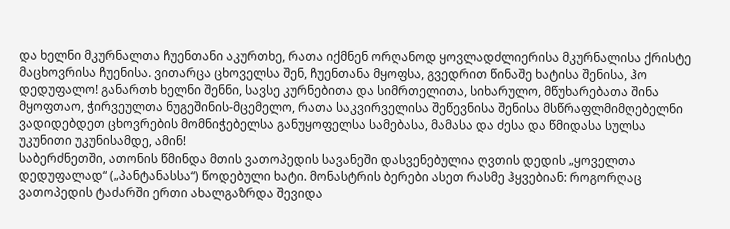და ხელნი მკურნალთა ჩუენთანი აკურთხე, რათა იქმნენ ორღანოდ ყოვლადძლიერისა მკურნალისა ქრისტე მაცხოვრისა ჩუენისა. ვითარცა ცხოველსა შენ, ჩუენთანა მყოფსა, გვედრით წინაშე ხატისა შენისა, ჰო დედუფალო! განართხ ხელნი შენნი, სავსე კურნებითა და სიმრთელითა, სიხარულო, მწუხარებათა შინა მყოფთაო, ჭირვეულთა ნუგეშინის-მცემელო, რათა საკვირველისა შეწევნისა შენისა მსწრაფლმიმღებელნი ვადიდებდეთ ცხოვრების მომნიჭებელსა განუყოფელსა სამებასა, მამასა და ძესა და წმიდასა სულსა უკუნითი უკუნისამდე, ამინ!
საბერძნეთში, ათონის წმინდა მთის ვათოპედის სავანეში დასვენებულია ღვთის დედის „ყოველთა დედუფალად“ („პანტანასსა“) წოდებული ხატი. მონასტრის ბერები ასეთ რასმე ჰყვებიან: როგორღაც ვათოპედის ტაძარში ერთი ახალგაზრდა შევიდა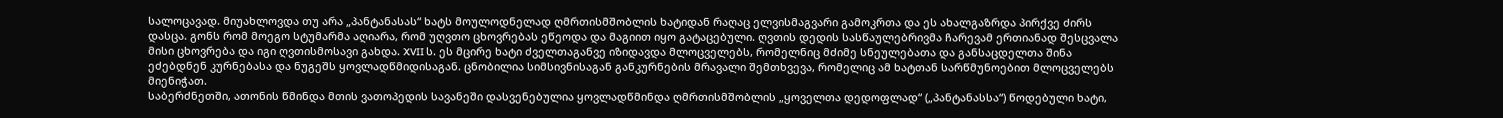სალოცავად. მიუახლოვდა თუ არა „პანტანასას“ ხატს მოულოდნელად ღმრთისმშობლის ხატიდან რაღაც ელვისმაგვარი გამოკრთა და ეს ახალგაზრდა პირქვე ძირს დასცა. გონს რომ მოეგო სტუმარმა აღიარა, რომ უღვთო ცხოვრებას ეწეოდა და მაგიით იყო გატაცებული. ღვთის დედის სასწაულებრივმა ჩარევამ ერთიანად შესცვალა მისი ცხოვრება და იგი ღვთისმოსავი გახდა. XVII ს. ეს მცირე ხატი ძველთაგანვე იზიდავდა მლოცველებს, რომელნიც მძიმე სნეულებათა და განსაცდელთა შინა ეძებდნენ კურნებასა და ნუგეშს ყოვლადწმიდისაგან. ცნობილია სიმსივნისაგან განკურნების მრავალი შემთხვევა, რომელიც ამ ხატთან სარწმუნოებით მლოცველებს მიენიჭათ.
საბერძნეთში, ათონის წმინდა მთის ვათოპედის სავანეში დასვენებულია ყოვლადწმინდა ღმრთისმშობლის „ყოველთა დედოფლად“ („პანტანასსა“) წოდებული ხატი,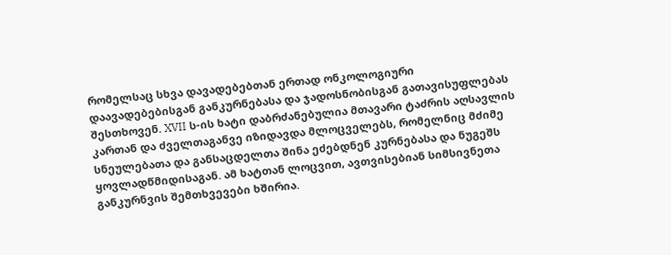რომელსაც სხვა დავადებებთან ერთად ონკოლოგიური დაავადებებისგან განკურნებასა და ჯადოსნობისგან გათავისუფლებას შესთხოვენ. XVII ს-ის ხატი დაბრძანებულია მთავარი ტაძრის აღსავლის კართან და ძველთაგანვე იზიდავდა მლოცველებს, რომელნიც მძიმე სნეულებათა და განსაცდელთა შინა ეძებდნენ კურნებასა და ნუგეშს ყოვლადწმიდისაგან. ამ ხატთან ლოცვით, ავთვისებიან სიმსივნეთა განკურნვის შემთხვევები ხშირია.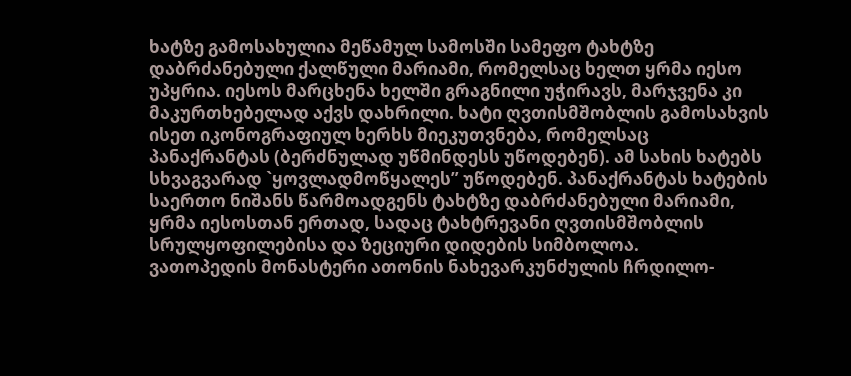ხატზე გამოსახულია მეწამულ სამოსში სამეფო ტახტზე დაბრძანებული ქალწული მარიამი, რომელსაც ხელთ ყრმა იესო უპყრია. იესოს მარცხენა ხელში გრაგნილი უჭირავს, მარჯვენა კი მაკურთხებელად აქვს დახრილი. ხატი ღვთისმშობლის გამოსახვის ისეთ იკონოგრაფიულ ხერხს მიეკუთვნება, რომელსაც პანაქრანტას (ბერძნულად უწმინდესს უწოდებენ). ამ სახის ხატებს სხვაგვარად `ყოვლადმოწყალეს” უწოდებენ. პანაქრანტას ხატების საერთო ნიშანს წარმოადგენს ტახტზე დაბრძანებული მარიამი, ყრმა იესოსთან ერთად, სადაც ტახტრევანი ღვთისმშობლის სრულყოფილებისა და ზეციური დიდების სიმბოლოა.
ვათოპედის მონასტერი ათონის ნახევარკუნძულის ჩრდილო-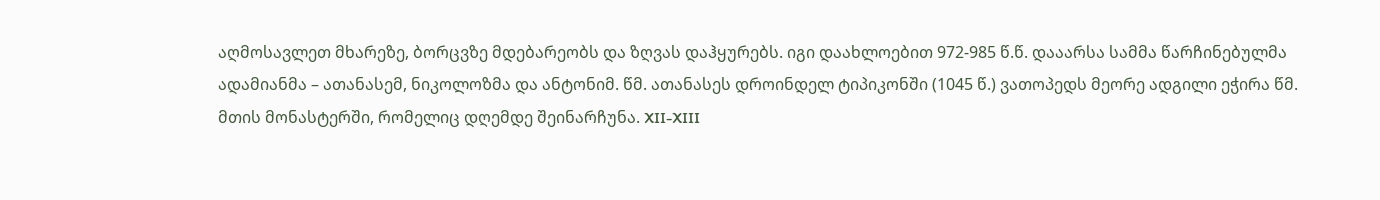აღმოსავლეთ მხარეზე, ბორცვზე მდებარეობს და ზღვას დაჰყურებს. იგი დაახლოებით 972-985 წ.წ. დააარსა სამმა წარჩინებულმა ადამიანმა – ათანასემ, ნიკოლოზმა და ანტონიმ. წმ. ათანასეს დროინდელ ტიპიკონში (1045 წ.) ვათოპედს მეორე ადგილი ეჭირა წმ. მთის მონასტერში, რომელიც დღემდე შეინარჩუნა. XII-XIII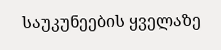საუკუნეების ყველაზე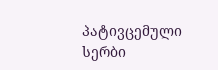პატივცემული სერბი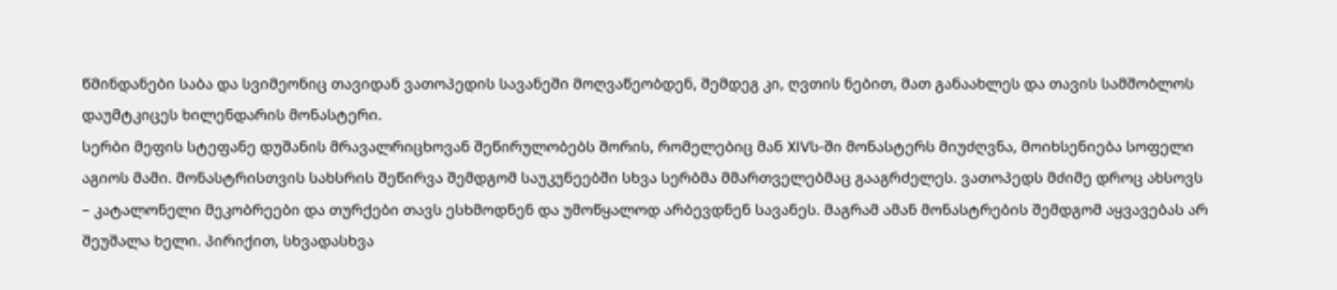წმინდანები საბა და სვიმეონიც თავიდან ვათოპედის სავანეში მოღვაწეობდენ, შემდეგ კი, ღვთის ნებით, მათ განაახლეს და თავის სამშობლოს დაუმტკიცეს ხილენდარის მონასტერი.
სერბი მეფის სტეფანე დუშანის მრავალრიცხოვან შეწირულობებს შორის, რომელებიც მან XIVს-ში მონასტერს მიუძღვნა, მოიხსენიება სოფელი აგიოს მამი. მონასტრისთვის სახსრის შეწირვა შემდგომ საუკუნეებში სხვა სერბმა მმართველებმაც გააგრძელეს. ვათოპედს მძიმე დროც ახსოვს – კატალონელი მეკობრეები და თურქები თავს ესხმოდნენ და უმოწყალოდ არბევდნენ სავანეს. მაგრამ ამან მონასტრების შემდგომ აყვავებას არ შეუშალა ხელი. პირიქით, სხვადასხვა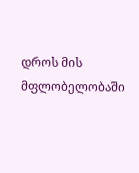დროს მის მფლობელობაში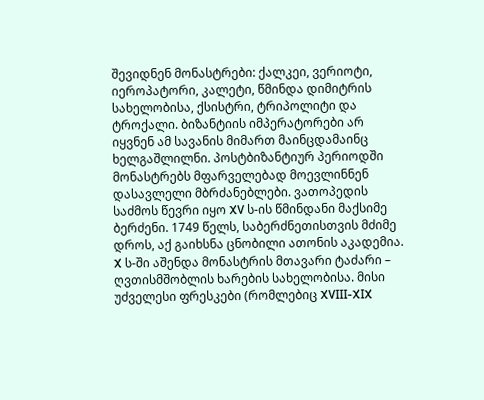შევიდნენ მონასტრები: ქალკეი, ვერიოტი, იეროპატორი, კალეტი, წმინდა დიმიტრის სახელობისა, ქსისტრი, ტრიპოლიტი და ტროქალი. ბიზანტიის იმპერატორები არ იყვნენ ამ სავანის მიმართ მაინცდამაინც ხელგაშლილნი. პოსტბიზანტიურ პერიოდში მონასტრებს მფარველებად მოევლინნენ დასავლელი მბრძანებლები. ვათოპედის საძმოს წევრი იყო XV ს-ის წმინდანი მაქსიმე ბერძენი. 1749 წელს, საბერძნეთისთვის მძიმე დროს, აქ გაიხსნა ცნობილი ათონის აკადემია.
X ს-ში აშენდა მონასტრის მთავარი ტაძარი – ღვთისმშობლის ხარების სახელობისა. მისი უძველესი ფრესკები (რომლებიც XVIII-XIX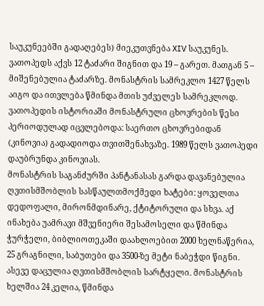საუკუნეებში გადაღებეს) მიეკუთვნება XIV საუკუნეს. ვათოპედს აქვს 12 ტაძარი შიგნით და 19 – გარეთ. მათგან 5 – მიშენებულია ტაძარზე. მონასტრის სამრეკლო 1427 წელს აიგო და ითვლება წმინდა მთის უძველეს სამრეკლოდ. ვათოპედის ისტორიაში მონასტრული ცხოვრების წესი პერიოდულად იცვლებოდა: საერთო ცხოვრებიდან (კინოვია) გადადიოდა თვითშენახვაზე. 1989 წელს ვათოპედი დაუბრუნდა კინოვიას.
მონასტრის საგანძურში პანტანასას გარდა დავანებულია ღვთისმშობლის სასწაულთმოქმედი ხატები: ყოველთა დედოფალი, მირონმდინარე, ქტიტორული და სხვა. აქ ინახება უამრავი მშვენიერი შესამოსელი და წმინდა ჭურჭელი, ბიბლიოთეკაში დაახლოებით 2000 ხელნაწერია, 25 გრაგნილი, საბუთები და 3500-ზე მეტი ნაბეჭდი წიგნი. ასევე დაცულია ღვთისმშობლის სარტყელი. მონასტრის ხელშია 24 კელია, წმინდა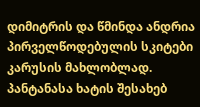დიმიტრის და წმინდა ანდრია პირველწოდებულის სკიტები კარუსის მახლობლად.
პანტანასა ხატის შესახებ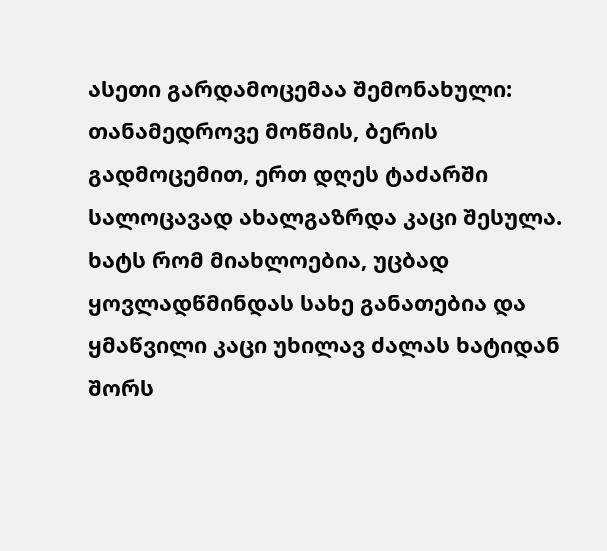ასეთი გარდამოცემაა შემონახული: თანამედროვე მოწმის, ბერის გადმოცემით, ერთ დღეს ტაძარში სალოცავად ახალგაზრდა კაცი შესულა. ხატს რომ მიახლოებია, უცბად ყოვლადწმინდას სახე განათებია და ყმაწვილი კაცი უხილავ ძალას ხატიდან შორს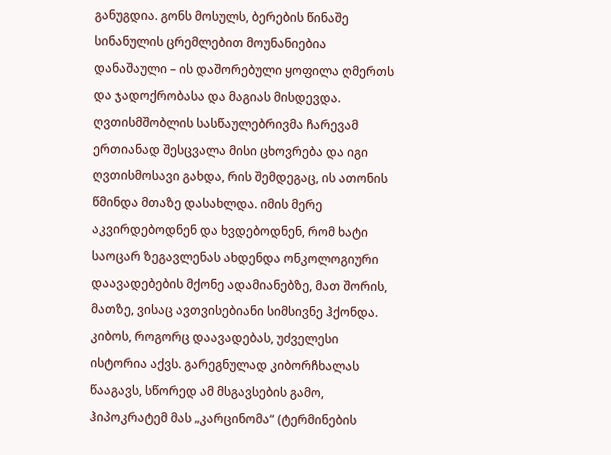განუგდია. გონს მოსულს, ბერების წინაშე სინანულის ცრემლებით მოუნანიებია დანაშაული – ის დაშორებული ყოფილა ღმერთს და ჯადოქრობასა და მაგიას მისდევდა. ღვთისმშობლის სასწაულებრივმა ჩარევამ ერთიანად შესცვალა მისი ცხოვრება და იგი ღვთისმოსავი გახდა, რის შემდეგაც, ის ათონის წმინდა მთაზე დასახლდა. იმის მერე აკვირდებოდნენ და ხვდებოდნენ, რომ ხატი საოცარ ზეგავლენას ახდენდა ონკოლოგიური დაავადებების მქონე ადამიანებზე, მათ შორის, მათზე, ვისაც ავთვისებიანი სიმსივნე ჰქონდა. კიბოს, როგორც დაავადებას, უძველესი ისტორია აქვს. გარეგნულად კიბორჩხალას წააგავს, სწორედ ამ მსგავსების გამო, ჰიპოკრატემ მას „კარცინომა“ (ტერმინების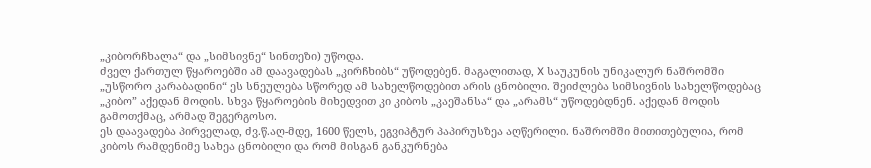„კიბორჩხალა“ და „სიმსივნე“ სინთეზი) უწოდა.
ძველ ქართულ წყაროებში ამ დაავადებას „კირჩხიბს“ უწოდებენ. მაგალითად, X საუკუნის უნიკალურ ნაშრომში „უსწორო კარაბადინი“ ეს სნეულება სწორედ ამ სახელწოდებით არის ცნობილი. შეიძლება სიმსივნის სახელწოდებაც „კიბო” აქედან მოდის. სხვა წყაროების მიხედვით კი კიბოს „კაეშანსა“ და „არამს“ უწოდებდნენ. აქედან მოდის გამოთქმაც, არმად შეგერგოსო.
ეს დაავადება პირველად, ძვ.წ.აღ-მდე, 1600 წელს, ეგვიპტურ პაპირუსზეა აღწერილი. ნაშრომში მითითებულია, რომ კიბოს რამდენიმე სახეა ცნობილი და რომ მისგან განკურნება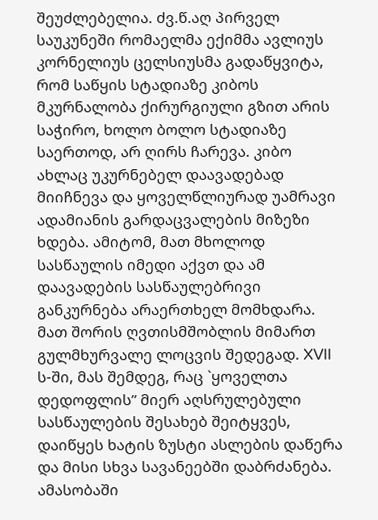შეუძლებელია. ძვ.წ.აღ პირველ საუკუნეში რომაელმა ექიმმა ავლიუს კორნელიუს ცელსიუსმა გადაწყვიტა, რომ საწყის სტადიაზე კიბოს მკურნალობა ქირურგიული გზით არის საჭირო, ხოლო ბოლო სტადიაზე საერთოდ, არ ღირს ჩარევა. კიბო ახლაც უკურნებელ დაავადებად მიიჩნევა და ყოველწლიურად უამრავი ადამიანის გარდაცვალების მიზეზი ხდება. ამიტომ, მათ მხოლოდ სასწაულის იმედი აქვთ და ამ დაავადების სასწაულებრივი განკურნება არაერთხელ მომხდარა. მათ შორის ღვთისმშობლის მიმართ გულმხურვალე ლოცვის შედეგად. XVII ს-ში, მას შემდეგ, რაც `ყოველთა დედოფლის” მიერ აღსრულებული სასწაულების შესახებ შეიტყვეს, დაიწყეს ხატის ზუსტი ასლების დაწერა და მისი სხვა სავანეებში დაბრძანება. ამასობაში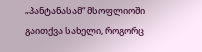„პანტანასამ“ მსოფლიოში გაითქვა სახელი, როგორც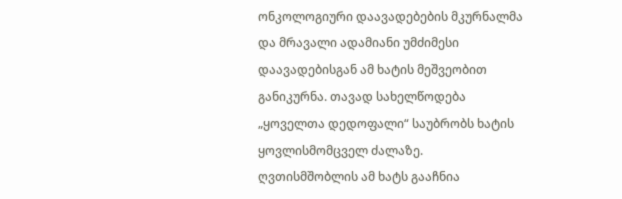ონკოლოგიური დაავადებების მკურნალმა და მრავალი ადამიანი უმძიმესი დაავადებისგან ამ ხატის მეშვეობით განიკურნა. თავად სახელწოდება „ყოველთა დედოფალი“ საუბრობს ხატის ყოვლისმომცველ ძალაზე. ღვთისმშობლის ამ ხატს გააჩნია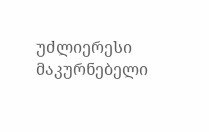უძლიერესი მაკურნებელი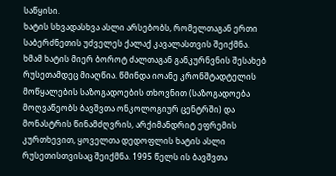საწყისი.
ხატის სხვადასხვა ასლი არსებობს, რომელთაგან ერთი საბერძნეთის უძველეს ქალაქ კავალასთვის შეიქმნა. ხმამ ხატის მიერ ბოროტ ძალთაგან განკურნვნის შესახებ რუსეთამდეც მიაღწია. წმინდა იოანე კრონშტადტელის მოწყალების საზოგადოების თხოვნით (საზოგადოება მოღვაწეობს ბავშვთა ონკოლოგიურ ცენტრში) და მონასტრის წინამძღვრის, არქიმანდრიტ ეფრემის კურთხევით, ყოველთა დედოფლის ხატის ასლი რუსეთისთვისაც შეიქმნა. 1995 წელს ის ბავშვთა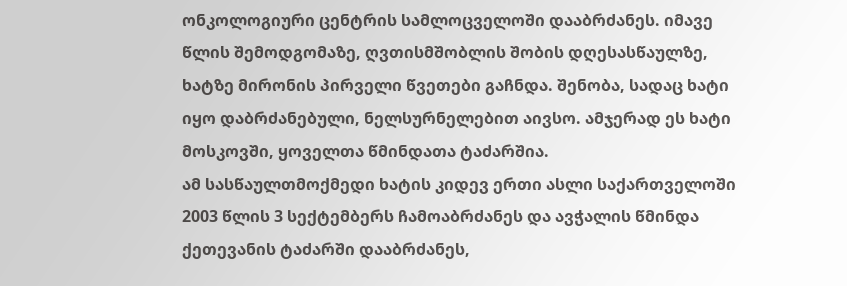ონკოლოგიური ცენტრის სამლოცველოში დააბრძანეს. იმავე წლის შემოდგომაზე, ღვთისმშობლის შობის დღესასწაულზე, ხატზე მირონის პირველი წვეთები გაჩნდა. შენობა, სადაც ხატი იყო დაბრძანებული, ნელსურნელებით აივსო. ამჯერად ეს ხატი მოსკოვში, ყოველთა წმინდათა ტაძარშია.
ამ სასწაულთმოქმედი ხატის კიდევ ერთი ასლი საქართველოში 2003 წლის 3 სექტემბერს ჩამოაბრძანეს და ავჭალის წმინდა ქეთევანის ტაძარში დააბრძანეს,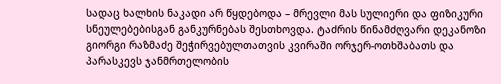სადაც ხალხის ნაკადი არ წყდებოდა – მრევლი მას სულიერი და ფიზიკური სნეულებებისგან განკურნებას შესთხოვდა. ტაძრის წინამძღვარი დეკანოზი გიორგი რაზმაძე შეჭირვებულთათვის კვირაში ორჯერ-ოთხშაბათს და პარასკევს ჯანმრთელობის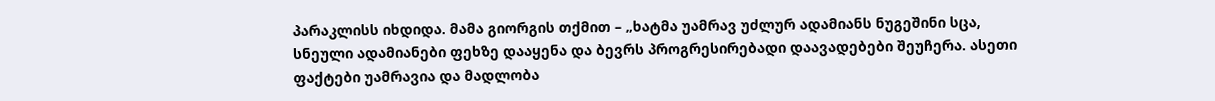პარაკლისს იხდიდა. მამა გიორგის თქმით – „ხატმა უამრავ უძლურ ადამიანს ნუგეშინი სცა, სნეული ადამიანები ფეხზე დააყენა და ბევრს პროგრესირებადი დაავადებები შეუჩერა. ასეთი ფაქტები უამრავია და მადლობა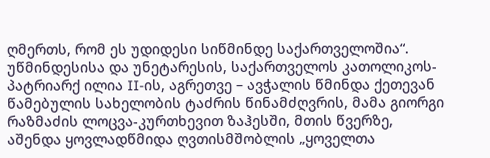ღმერთს, რომ ეს უდიდესი სიწმინდე საქართველოშია“.
უწმინდესისა და უნეტარესის, საქართველოს კათოლიკოს-პატრიარქ ილია II-ის, აგრეთვე – ავჭალის წმინდა ქეთევან წამებულის სახელობის ტაძრის წინამძღვრის, მამა გიორგი რაზმაძის ლოცვა-კურთხევით ზაჰესში, მთის წვერზე, აშენდა ყოვლადწმიდა ღვთისმშობლის „ყოველთა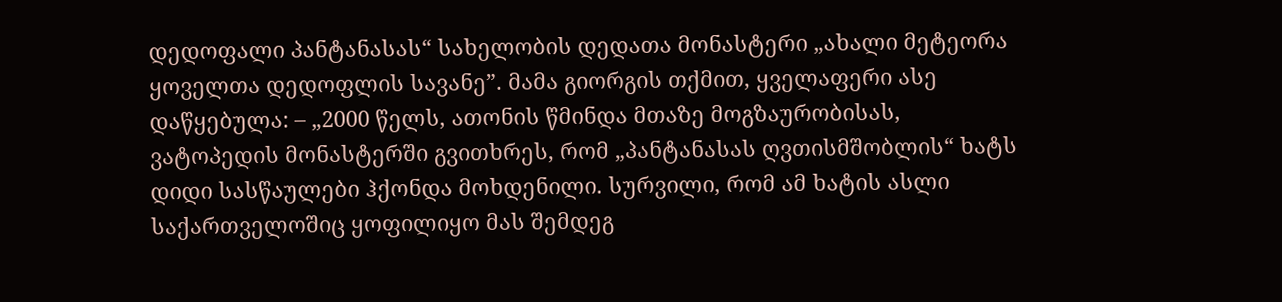დედოფალი პანტანასას“ სახელობის დედათა მონასტერი „ახალი მეტეორა ყოველთა დედოფლის სავანე”. მამა გიორგის თქმით, ყველაფერი ასე დაწყებულა: – „2000 წელს, ათონის წმინდა მთაზე მოგზაურობისას, ვატოპედის მონასტერში გვითხრეს, რომ „პანტანასას ღვთისმშობლის“ ხატს დიდი სასწაულები ჰქონდა მოხდენილი. სურვილი, რომ ამ ხატის ასლი საქართველოშიც ყოფილიყო მას შემდეგ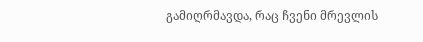გამიღრმავდა, რაც ჩვენი მრევლის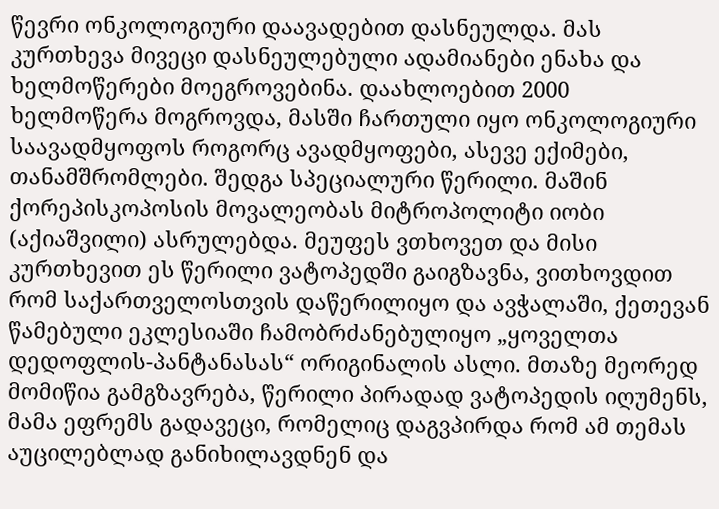წევრი ონკოლოგიური დაავადებით დასნეულდა. მას კურთხევა მივეცი დასნეულებული ადამიანები ენახა და ხელმოწერები მოეგროვებინა. დაახლოებით 2000 ხელმოწერა მოგროვდა, მასში ჩართული იყო ონკოლოგიური საავადმყოფოს როგორც ავადმყოფები, ასევე ექიმები, თანამშრომლები. შედგა სპეციალური წერილი. მაშინ ქორეპისკოპოსის მოვალეობას მიტროპოლიტი იობი (აქიაშვილი) ასრულებდა. მეუფეს ვთხოვეთ და მისი კურთხევით ეს წერილი ვატოპედში გაიგზავნა, ვითხოვდით რომ საქართველოსთვის დაწერილიყო და ავჭალაში, ქეთევან წამებული ეკლესიაში ჩამობრძანებულიყო „ყოველთა დედოფლის-პანტანასას“ ორიგინალის ასლი. მთაზე მეორედ მომიწია გამგზავრება, წერილი პირადად ვატოპედის იღუმენს, მამა ეფრემს გადავეცი, რომელიც დაგვპირდა რომ ამ თემას აუცილებლად განიხილავდნენ და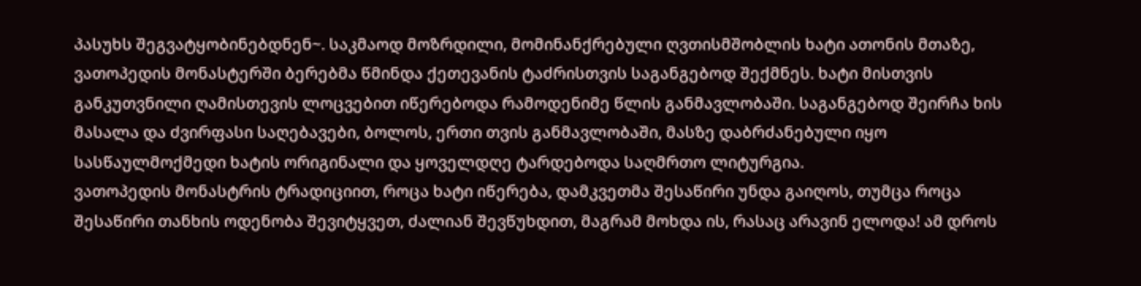პასუხს შეგვატყობინებდნენ~. საკმაოდ მოზრდილი, მომინანქრებული ღვთისმშობლის ხატი ათონის მთაზე, ვათოპედის მონასტერში ბერებმა წმინდა ქეთევანის ტაძრისთვის საგანგებოდ შექმნეს. ხატი მისთვის განკუთვნილი ღამისთევის ლოცვებით იწერებოდა რამოდენიმე წლის განმავლობაში. საგანგებოდ შეირჩა ხის მასალა და ძვირფასი საღებავები, ბოლოს, ერთი თვის განმავლობაში, მასზე დაბრძანებული იყო სასწაულმოქმედი ხატის ორიგინალი და ყოველდღე ტარდებოდა საღმრთო ლიტურგია.
ვათოპედის მონასტრის ტრადიციით, როცა ხატი იწერება, დამკვეთმა შესაწირი უნდა გაიღოს, თუმცა როცა შესაწირი თანხის ოდენობა შევიტყვეთ, ძალიან შევწუხდით, მაგრამ მოხდა ის, რასაც არავინ ელოდა! ამ დროს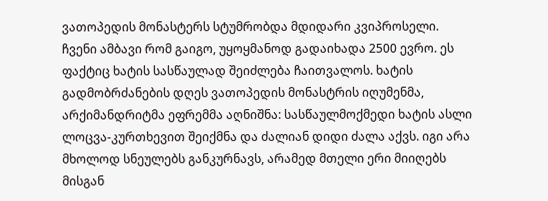ვათოპედის მონასტერს სტუმრობდა მდიდარი კვიპროსელი. ჩვენი ამბავი რომ გაიგო, უყოყმანოდ გადაიხადა 2500 ევრო. ეს ფაქტიც ხატის სასწაულად შეიძლება ჩაითვალოს. ხატის გადმობრძანების დღეს ვათოპედის მონასტრის იღუმენმა, არქიმანდრიტმა ეფრემმა აღნიშნა: სასწაულმოქმედი ხატის ასლი ლოცვა-კურთხევით შეიქმნა და ძალიან დიდი ძალა აქვს. იგი არა მხოლოდ სნეულებს განკურნავს, არამედ მთელი ერი მიიღებს მისგან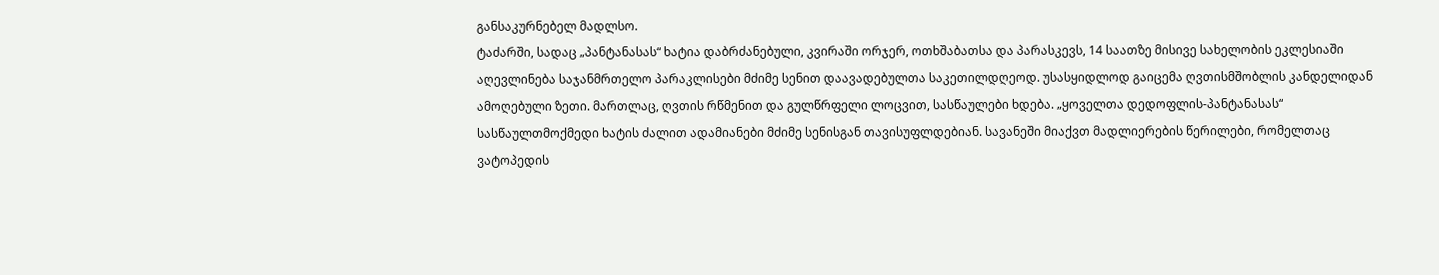განსაკურნებელ მადლსო.
ტაძარში, სადაც „პანტანასას“ ხატია დაბრძანებული, კვირაში ორჯერ, ოთხშაბათსა და პარასკევს, 14 საათზე მისივე სახელობის ეკლესიაში აღევლინება საჯანმრთელო პარაკლისები მძიმე სენით დაავადებულთა საკეთილდღეოდ. უსასყიდლოდ გაიცემა ღვთისმშობლის კანდელიდან ამოღებული ზეთი. მართლაც, ღვთის რწმენით და გულწრფელი ლოცვით, სასწაულები ხდება. „ყოველთა დედოფლის-პანტანასას“ სასწაულთმოქმედი ხატის ძალით ადამიანები მძიმე სენისგან თავისუფლდებიან. სავანეში მიაქვთ მადლიერების წერილები, რომელთაც ვატოპედის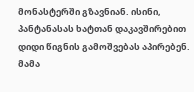მონასტერში გზავნიან. ისინი, პანტანასას ხატთან დაკავშირებით დიდი წიგნის გამოშვებას აპირებენ. მამა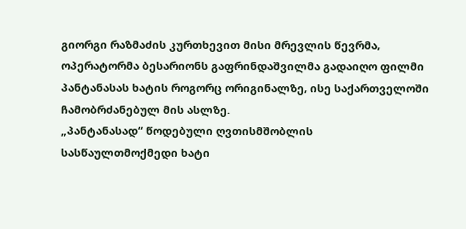გიორგი რაზმაძის კურთხევით მისი მრევლის წევრმა, ოპერატორმა ბესარიონს გაფრინდაშვილმა გადაიღო ფილმი პანტანასას ხატის როგორც ორიგინალზე, ისე საქართველოში ჩამობრძანებულ მის ასლზე.
„პანტანასად“ წოდებული ღვთისმშობლის სასწაულთმოქმედი ხატი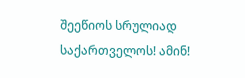შეეწიოს სრულიად საქართველოს! ამინ!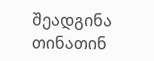შეადგინა თინათინ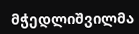მჭედლიშვილმა